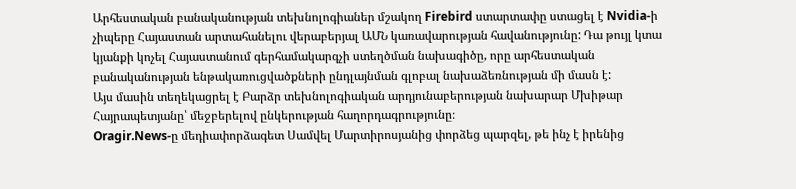Արհեստական բանականության տեխնոլոգիաներ մշակող Firebird ստարտափը ստացել է Nvidia-ի չիպերը Հայաստան արտահանելու վերաբերյալ ԱՄՆ կառավարության հավանությունը: Դա թույլ կտա կյանքի կոչել Հայաստանում գերհամակարգչի ստեղծման նախագիծը, որը արհեստական բանականության ենթակառուցվածքների ընդլայնման գլոբալ նախաձեռնության մի մասն է:
Այս մասին տեղեկացրել է Բարձր տեխնոլոգիական արդյունաբերության նախարար Մխիթար Հայրապետյանը՝ մեջբերելով ընկերության հաղորդագրությունը։
Oragir.News-ը մեդիափորձագետ Սամվել Մարտիրոսյանից փորձեց պարզել, թե ինչ է իրենից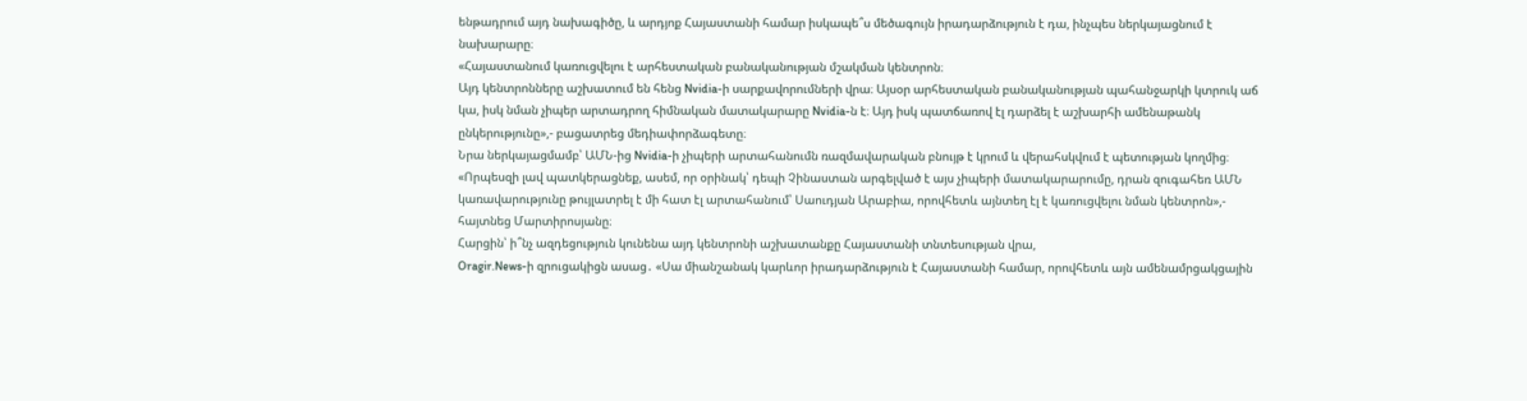ենթադրում այդ նախագիծը, և արդյոք Հայաստանի համար իսկապե՞ս մեծագույն իրադարձություն է դա, ինչպես ներկայացնում է նախարարը։
«Հայաստանում կառուցվելու է արհեստական բանականության մշակման կենտրոն։
Այդ կենտրոնները աշխատում են հենց Nvidia-ի սարքավորումների վրա։ Այսօր արհեստական բանականության պահանջարկի կտրուկ աճ կա, իսկ նման չիպեր արտադրող հիմնական մատակարարը Nvidia-ն է։ Այդ իսկ պատճառով էլ դարձել է աշխարհի ամենաթանկ ընկերությունը»,- բացատրեց մեդիափորձագետը։
Նրա ներկայացմամբ՝ ԱՄՆ-ից Nvidia-ի չիպերի արտահանումն ռազմավարական բնույթ է կրում և վերահսկվում է պետության կողմից։
«Որպեսզի լավ պատկերացնեք, ասեմ, որ օրինակ՝ դեպի Չինաստան արգելված է այս չիպերի մատակարարումը, դրան զուգահեռ ԱՄՆ կառավարությունը թույլատրել է մի հատ էլ արտահանում՝ Սաուդյան Արաբիա, որովհետև այնտեղ էլ է կառուցվելու նման կենտրոն»,- հայտնեց Մարտիրոսյանը։
Հարցին՝ ի՞նչ ազդեցություն կունենա այդ կենտրոնի աշխատանքը Հայաստանի տնտեսության վրա,
Oragir.News-ի զրուցակիցն ասաց․ «Սա միանշանակ կարևոր իրադարձություն է Հայաստանի համար, որովհետև այն ամենամրցակցային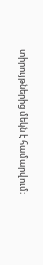տիրույթներից մեկն է համարվում։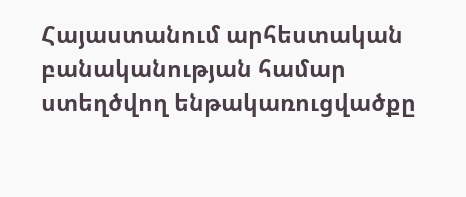Հայաստանում արհեստական բանականության համար ստեղծվող ենթակառուցվածքը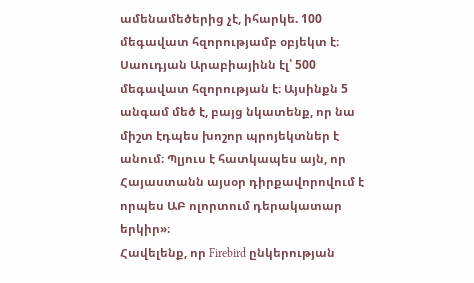ամենամեծերից չէ, իհարկե. 100 մեգավատ հզորությամբ օբյեկտ է։ Սաուդյան Արաբիայինն էլ՝ 500 մեգավատ հզորության է։ Այսինքն 5 անգամ մեծ է, բայց նկատենք, որ նա միշտ էդպես խոշոր պրոյեկտներ է անում։ Պլյուս է հատկապես այն, որ Հայաստանն այսօր դիրքավորովում է որպես ԱԲ ոլորտում դերակատար երկիր»։
Հավելենք, որ Firebird ընկերության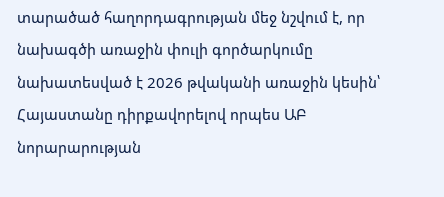տարածած հաղորդագրության մեջ նշվում է, որ նախագծի առաջին փուլի գործարկումը նախատեսված է 2026 թվականի առաջին կեսին՝ Հայաստանը դիրքավորելով որպես ԱԲ նորարարության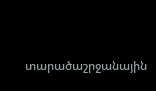տարածաշրջանային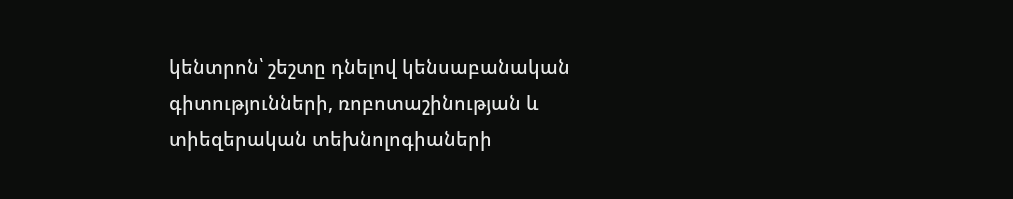կենտրոն՝ շեշտը դնելով կենսաբանական գիտությունների, ռոբոտաշինության և տիեզերական տեխնոլոգիաների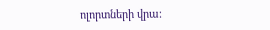ոլորտների վրա։